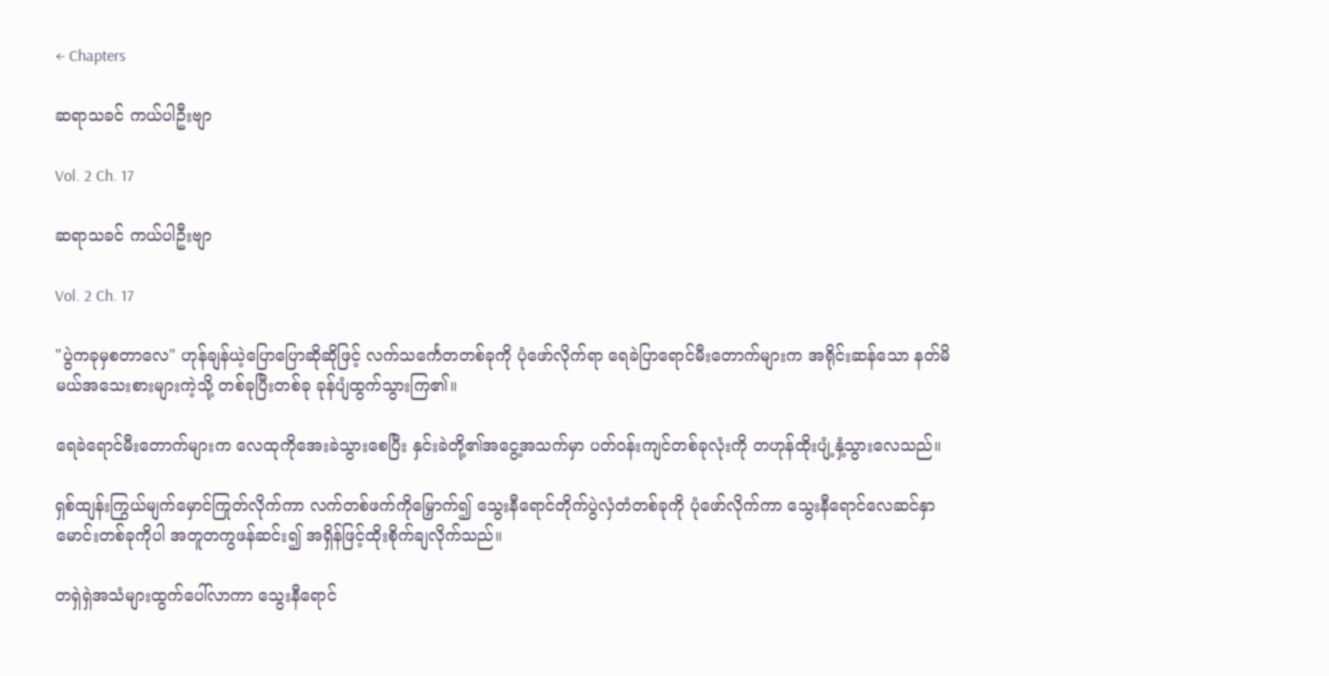← Chapters

ဆရာသခင် ကယ်ပါဦးဗျာ

Vol. 2 Ch. 17

ဆရာသခင် ကယ်ပါဦးဗျာ

Vol. 2 Ch. 17

"ပွဲကခုမှစတာလေ" ဟုန်ချန်ယဲ့ပြောပြောဆိုဆိုဖြင့် လက်သင်္ကေတတစ်ခုကို ပုံဖော်လိုက်ရာ ရေခဲပြာရောင်မီးတောက်များက အရိုင်းဆန်သော နတ်မိမယ်အသေးစားများကဲ့သို့ တစ်ခုပြီးတစ်ခု ခုန်ပျံထွက်သွားကြ၏။

ရေခဲရောင်မီးတောက်များက လေထုကိုအေးခဲသွားစေပြီး နှင်းခဲတို့၏အငွေ့အသက်မှာ ပတ်ဝန်းကျင်တစ်ခုလုံးကို တဟုန်ထိုးပျံ့နှံ့သွားလေသည်။

ရှစ်ထျန်းကြွယ်မျက်မှောင်ကြုတ်လိုက်ကာ လက်တစ်ဖက်ကိုမြှောက်၍ သွေးနီရောင်တိုက်ပွဲလှံတံတစ်ခုကို ပုံဖော်လိုက်ကာ သွေးနီရောင်လေဆင်နှာမောင်းတစ်ခုကိုပါ အတူတကွဖန်ဆင်း၍ အရှိန်ဖြင့်ထိုးစိုက်ချလိုက်သည်။

တရှဲရှဲအသံများထွက်‌ပေါ်လာကာ သွေးနီရောင်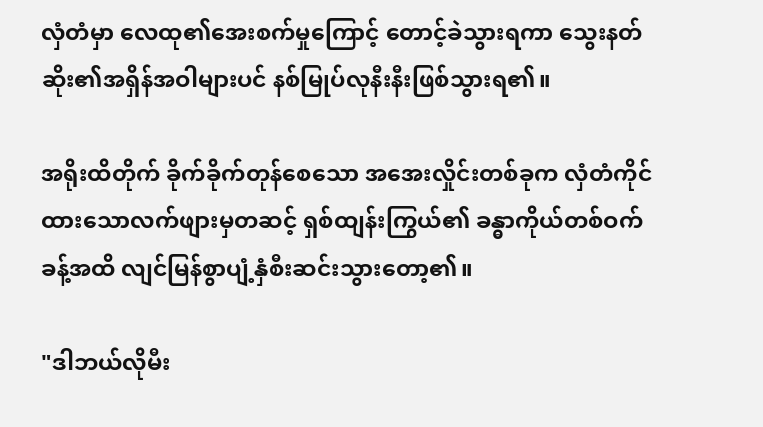လှံတံမှာ လေထု၏အေးစက်မှုကြောင့် တောင့်ခဲသွားရကာ သွေးနတ်ဆိုး၏အရှိန်အဝါများပင် နစ်မြုပ်လုနီးနီးဖြစ်သွားရ၏။

အရိုးထိတိုက် ခိုက်ခိုက်တုန်စေသော အအေးလှိုင်းတစ်ခုက လှံတံကိုင်ထားသောလက်ဖျားမှတဆင့် ရှစ်ထျန်းကြွယ်၏ ခန္ဓာကိုယ်တစ်ဝက်ခန့်အထိ လျင်မြန်စွာပျံ့နှံစီးဆင်းသွားတော့၏။

"ဒါဘယ်လိုမီး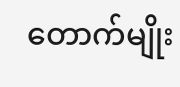တောက်မျိုး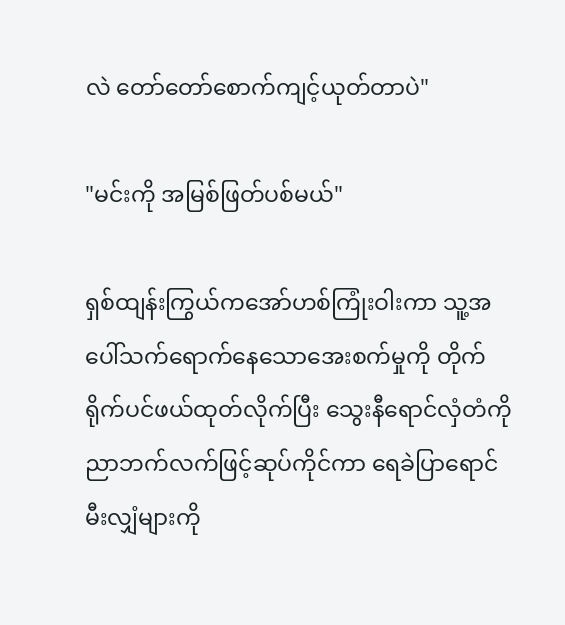လဲ တော်တော်စောက်ကျင့်ယုတ်တာပဲ"

"မင်းကို အမြစ်ဖြတ်ပစ်မယ်"

ရှစ်ထျန်းကြွယ်ကအော်ဟစ်ကြုံးဝါးကာ သူ့အပေါ်သက်ရောက်နေသောအေးစက်မှုကို တိုက်ရိုက်ပင်ဖယ်ထုတ်လိုက်ပြီး သွေးနီရောင်လှံတံကို ညာဘက်လက်ဖြင့်ဆုပ်ကိုင်ကာ ရေခဲပြာရောင်မီးလျှံများကို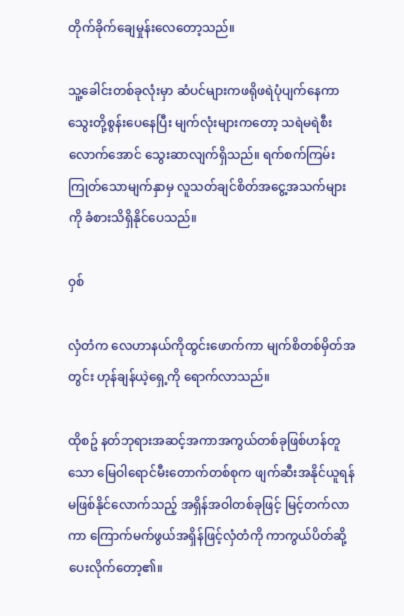တိုက်ခိုက်ချေမှုန်းလေတော့သည်။

သူ့ခေါင်းတစ်ခုလုံးမှာ ဆံပင်များကဖရိုဖရဲပုံပျက်နေကာ သွေးတို့စွန်းပေနေပြီး မျက်လုံးများကတော့ သရဲမရဲစီးလောက်အောင် သွေးဆာလျက်ရှိသည်။ ရက်စက်ကြမ်းကြုတ်သောမျက်နှာမှ လူသတ်ချင်စိတ်အငွေ့အသက်များကို ခံစားသိရှိနိုင်ပေသည်။

ဝှစ်

လှံတံက လေဟာနယ်ကိုထွင်းဖောက်ကာ မျက်စိတစ်မှိတ်အတွင်း ဟုန်ချန်ယဲ့ရှေ့ကို ရောက်လာသည်။

ထိုစဥ် နတ်ဘုရားအဆင့်အကာအကွယ်တစ်ခုဖြစ်ဟန်တူသော မြေဝါရောင်မီး‌တောက်တစ်စုက ဖျက်ဆီးအနိုင်ယူရန် မဖြစ်နိုင်လောက်သည့် အရှိန်အဝါတစ်ခုဖြင့် မြင့်တက်လာကာ ကြောက်မက်ဖွယ်အရှိန်ဖြင့်လှံတံကို ကာကွယ်ပိတ်ဆို့ပေးလိုက်တော့၏။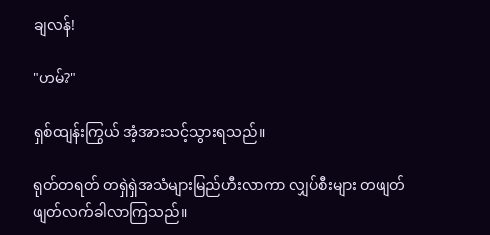ချလန်!

"ဟမ်?"

ရှစ်ထျန်းကြွယ် အံ့အားသင့်သွားရသည်။

ရုတ်တရတ် တရှဲရှဲအသံများမြည်ဟီးလာကာ လျှပ်စီးများ တဖျတ်ဖျတ်လက်ခါလာကြသည်။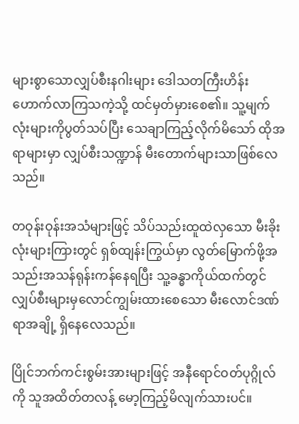များစွာသောလျှပ်စီးနဂါးများ ဒေါသတကြီးဟိန်းဟောက်လာကြသကဲ့သို့ ထင်မှတ်မှားစေ၏။ သူ့မျက်လုံးများကိုပွတ်သပ်ပြီး သေချာကြည့်လိုက်မိသော် ထိုအရာများမှာ လျှပ်စီးသဏ္ဍာန် မီးတောက်များသာဖြစ်လေသည်။

တဝုန်းဝုန်းအသံများဖြင့် သိပ်သည်းထူထဲလှသော မီးခိုးလုံးများကြားတွင် ရှစ်ထျန်းကြွယ်မှာ လွတ်မြောက်ဖို့အသည်းအသန်ရုန်းကန်နေရပြီး သူ့ခန္ဓာကိုယ်ထက်တွင် လျှပ်စီးများမှလောင်ကျွမ်းထားစေသော မီးလောင်ဒဏ်ရာအချို့ ရှိနေလေသည်။

ပြိုင်ဘက်ကင်းစွမ်းအားများဖြင့် အနီရောင်ဝတ်ပုဂ္ဂိုလ်ကို သူအထိတ်တလန့်‌ မော့ကြည့်မိလျက်သားပင်။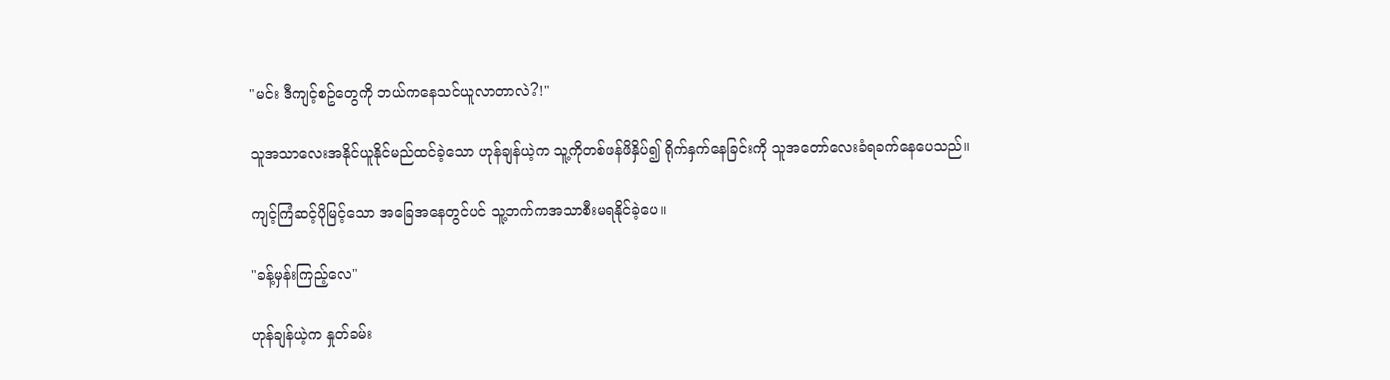"မင်း ဒီကျင့်စဥ်တွေကို ဘယ်ကနေသင်ယူလာတာလဲ?!"

သူအသာလေးအနိုင်ယူနိုင်မည်ထင်ခဲ့သော ဟုန်ချန်ယဲ့က သူ့ကိုတစ်ဖန်ဖိနှိပ်၍ ရိုက်နှက်နေခြင်းကို သူအတော်လေးခံရခက်နေပေသည်။

ကျင့်ကြံဆင့်ပိုမြင့်သော အခြေအနေတွင်ပင် သူ့ဘက်ကအသာစီးမရနိုင်ခဲ့ပေ။

"ခန့်မှန်းကြည့်လေ"

ဟုန်ချန်ယဲ့က နှုတ်ခမ်း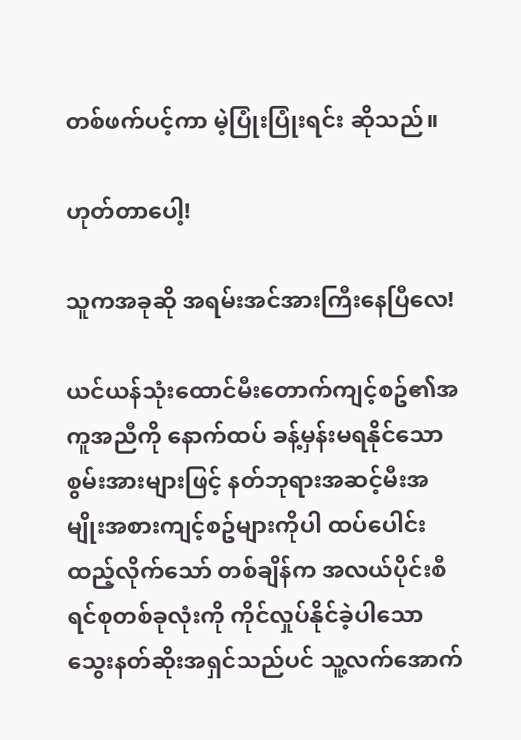တစ်ဖက်ပင့်ကာ မဲ့ပြုံးပြုံးရင်း ဆိုသည်။

ဟုတ်‌တာပေါ့!

သူကအခုဆို အရမ်းအင်အားကြီးနေပြီလေ!

ယင်ယန်သုံးထောင်မီးတောက်ကျင့်စဥ်၏အကူအညီကို နောက်ထပ် ခန့်မှန်းမရနိုင်သောစွမ်းအားများဖြင့် နတ်ဘုရားအဆင့်မီးအမျိုးအစားကျင့်စဥ်များကိုပါ ထပ်ပေါင်းထည့်လိုက်သော် တစ်ချိန်က အလယ်ပိုင်းစီရင်စုတစ်ခုလုံးကို ကိုင်လှုပ်နိုင်ခဲ့ပါသော သွေးနတ်ဆိုးအရှင်သည်ပင် သူ့လက်အောက်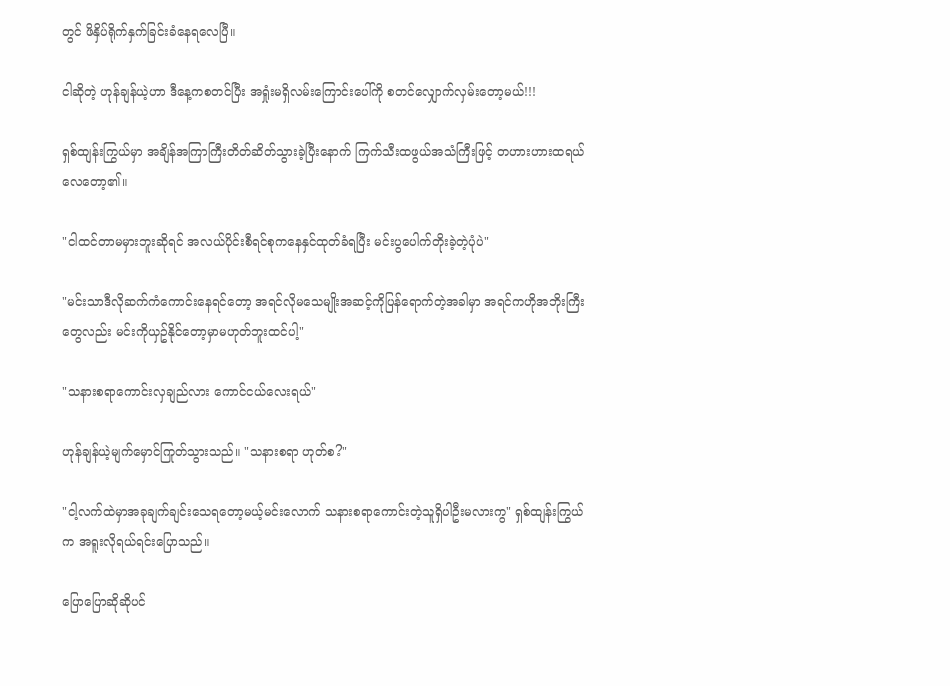တွင် ဖိနှိပ်ရိုက်နှက်ခြင်းခံနေရလေပြီ။

ငါဆိုတဲ့ ဟုန်ချန်ယဲ့ဟာ ဒီနေ့ကစတင်ပြီး အရှုံးမရှိလမ်းကြောင်းပေါ်ကို စတင်လျှောက်လှမ်းတော့မယ်!!!

ရှစ်ထျန်းကြွယ်မှာ အချိန်အကြာကြီးတိတ်ဆိတ်သွားခဲ့ပြီးနောက် ကြက်သီးထဖွယ်အသံကြီးဖြင့် တဟားဟားထရယ်လေတော့၏။

"ငါထင်တာမမှားဘူးဆိုရင် အလယ်ပိုင်းစီရင်စုကနေနှင်ထုတ်ခံရပြီး မင်းပွပေါက်တိုးခဲ့တဲ့ပုံပဲ"

"မင်းသာဒီလိုဆက်ကံကောင်းနေရင်တော့ အရင်လိုမသေမျိုးအဆင့်ကိုပြန်ရောက်တဲ့အခါမှာ အရင်ကဟိုအဘိုးကြီးတွေလည်း မင်းကိုယှဥ်နိုင်တော့မှာမဟုတ်ဘူးထင်ပါ့"

"သနားစရာကောင်းလှချည်လား ကောင်ငယ်လေးရယ်"

ဟုန်ချန်ယဲ့မျက်မှောင်ကြုတ်သွားသည်။ "သနားစရာ ဟုတ်စ?"

"ငါ့လက်ထဲမှာအခုချက်ချင်းသေရတော့မယ့်မင်းလောက် သနားစရာကောင်းတဲ့သူရှိပါဦးမလားကွ" ရှစ်ထျန်းကြွယ်က အရူးလိုရယ်ရင်းပြောသည်။

ပြောပြောဆိုဆိုပင်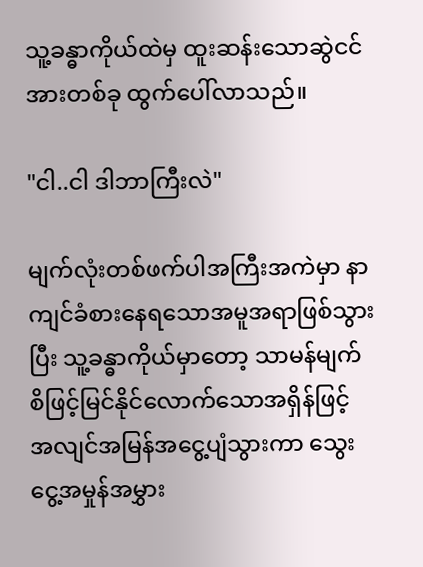သူ့ခန္ဓာကိုယ်ထဲမှ ထူးဆန်းသောဆွဲငင်အားတစ်ခု ထွက်ပေါ်လာသည်။

"ငါ..ငါ ဒါဘာကြီးလဲ"

မျက်လုံးတစ်ဖက်ပါအကြီးအကဲမှာ နာကျင်ခံစားနေရသောအမူအရာဖြစ်သွားပြီး သူ့ခန္ဓာကိုယ်မှာတော့ သာမန်မျက်စိဖြင့်မြင်နိုင်လောက်သောအရှိန်ဖြင့် အလျင်အမြန်အငွေ့ပျံသွားကာ သွေးငွေ့အမှုန်အမွှား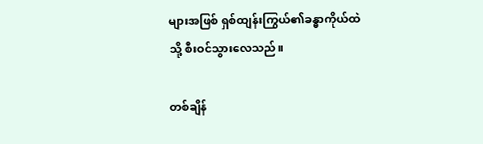များအဖြစ် ရှစ်ထျန်းကြွယ်၏ခန္ဓာကိုယ်ထဲသို့ စီးဝင်သွားလေသည်။

တစ်ချိန်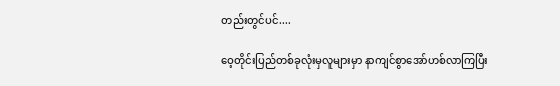တည်းတွင်ပင်....

ဝေ့တိုင်းပြည်တစ်ခုလုံးမှလူများမှာ နာကျင်စွာအော်ဟစ်လာကြပြီး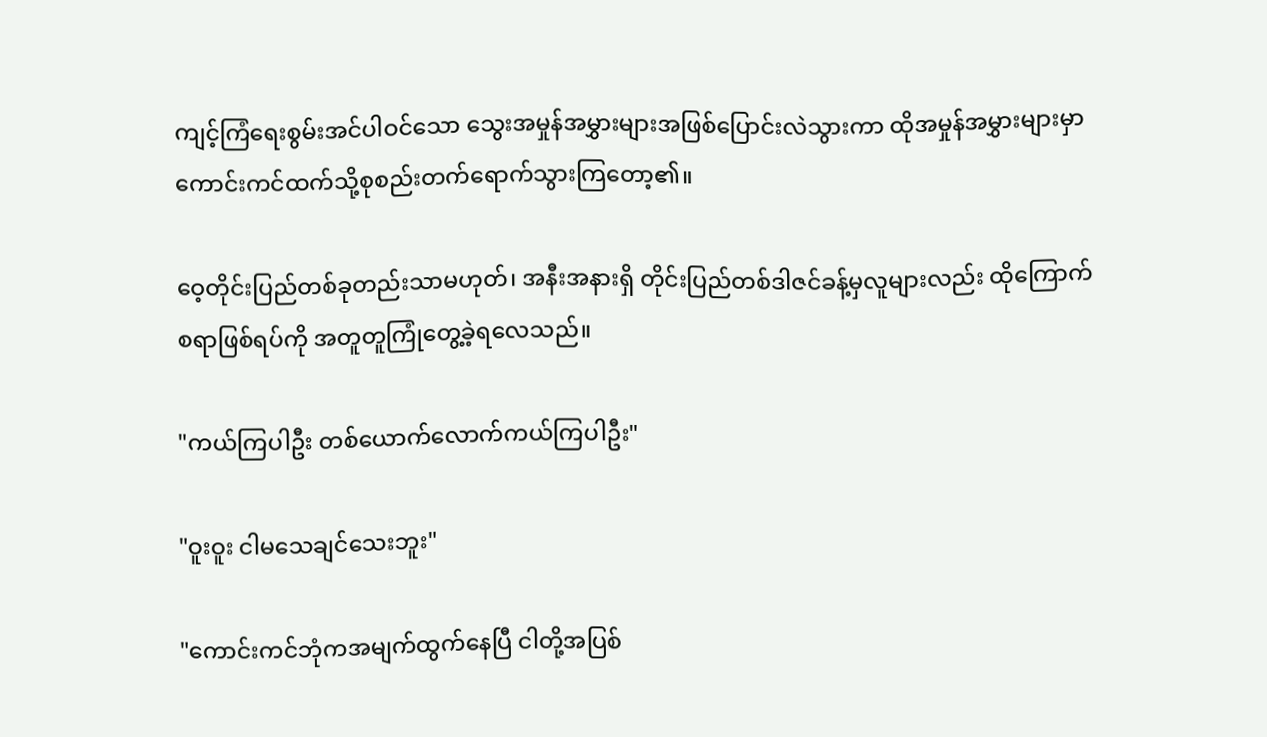ကျင့်ကြံရေးစွမ်းအင်ပါဝင်သော သွေးအမှုန်အမွှားများအဖြစ်ပြောင်းလဲသွားကာ ထိုအမှုန်အမွှားများမှာ ကောင်းကင်ထက်သို့စုစည်းတက်ရောက်သွားကြတော့၏။

ဝေ့တိုင်းပြည်တစ်ခုတည်းသာမဟုတ်၊ အနီးအနားရှိ တိုင်းပြည်တစ်ဒါဇင်ခန့်မှလူများလည်း ထိုကြောက်စရာဖြစ်ရပ်ကို အတူတူကြုံတွေ့ခဲ့ရလေသည်။

"ကယ်ကြပါဦး တစ်‌ယောက်လောက်ကယ်ကြပါဦး"

"ဝူးဝူး ငါမသေချင်သေးဘူး"

"ကောင်းကင်ဘုံကအမျက်ထွက်နေပြီ ငါတို့အပြစ်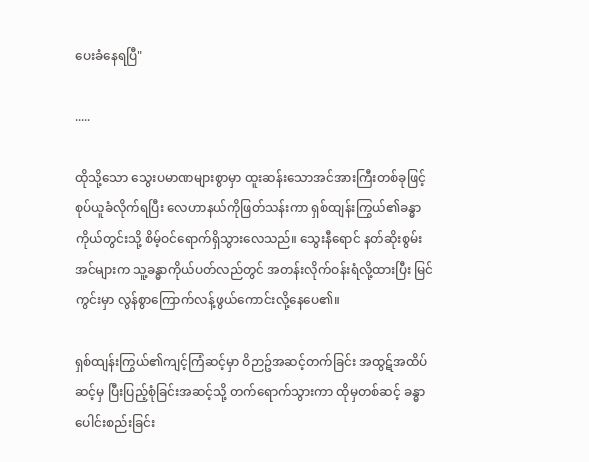ပေးခံနေရပြီ"

.....

ထိုသို့သော သွေးပမာဏများစွာမှာ ထူးဆန်းသောအင်အားကြီးတစ်ခုဖြင့် စုပ်ယူခံလိုက်ရပြီး လေဟာနယ်ကိုဖြတ်သန်းကာ ရှစ်ထျန်းကြွယ်၏ခန္ဓာကိုယ်တွင်းသို့ စိမ့်ဝင်ရောက်ရှိသွားလေသည်။ သွေးနီရောင် နတ်ဆိုးစွမ်းအင်များက သူ့ခန္ဓာကိုယ်ပတ်လည်တွင် အတန်းလိုက်ဝန်းရံလို့ထားပြီး မြင်ကွင်းမှာ လွန်စွာကြောက်လန့်ဖွယ်ကောင်းလို့နေပေ၏။

ရှစ်ထျန်းကြွယ်၏ကျင့်ကြံဆင့်မှာ ဝိဉာဥ်အဆင့်တက်ခြင်း အထွဋ်အထိပ်ဆင့်မှ ပြီးပြည့်စုံခြင်းအဆင့်သို့ တက်ရောက်သွားကာ ထိုမှတစ်ဆင့် ခန္ဓာပေါင်းစည်းခြင်း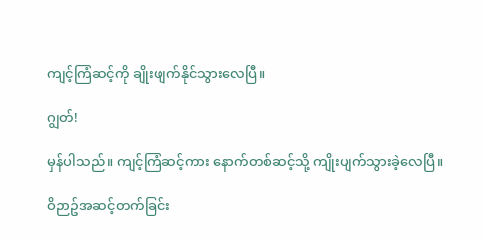ကျင့်ကြံဆင့်ကို ချိုးဖျက်နိုင်သွားလေပြီ။

ဂျွတ်!

မှန်ပါသည်။ ကျင့်ကြံဆင့်ကား နောက်တစ်ဆင့်သို့ ကျိုးပျက်သွားခဲ့လေပြီ။

ဝိဉာဥ်အဆင့်တက်ခြင်း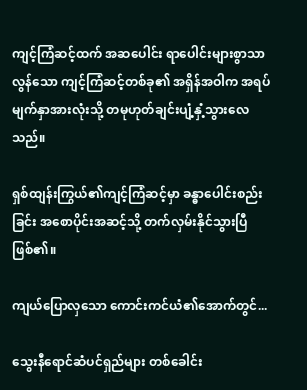ကျင့်ကြံဆင့်ထက် အဆပေါင်း ရာပေါင်းများစွာသာလွန်သော ကျင့်ကြံဆင့်တစ်ခု၏ အရှိန်အဝါက အရပ်မျက်နှာအားလုံးသို့ တမုဟုတ်ချင်းပျံ့နှံ့သွားလေသည်။

ရှစ်ထျန်းကြွယ်၏ကျင့်ကြံဆင့်မှာ ခန္ဓာ‌ပေါင်းစည်းခြင်း အစောပိုင်းအဆင့်သို့ တက်လှမ်းနိုင်သွားပြီ ဖြစ်၏။

ကျယ်ပြောလှသော ကောင်းကင်ယံ၏အောက်တွင်...

သွေးနီရောင်ဆံပင်ရှည်များ တစ်ခေါင်း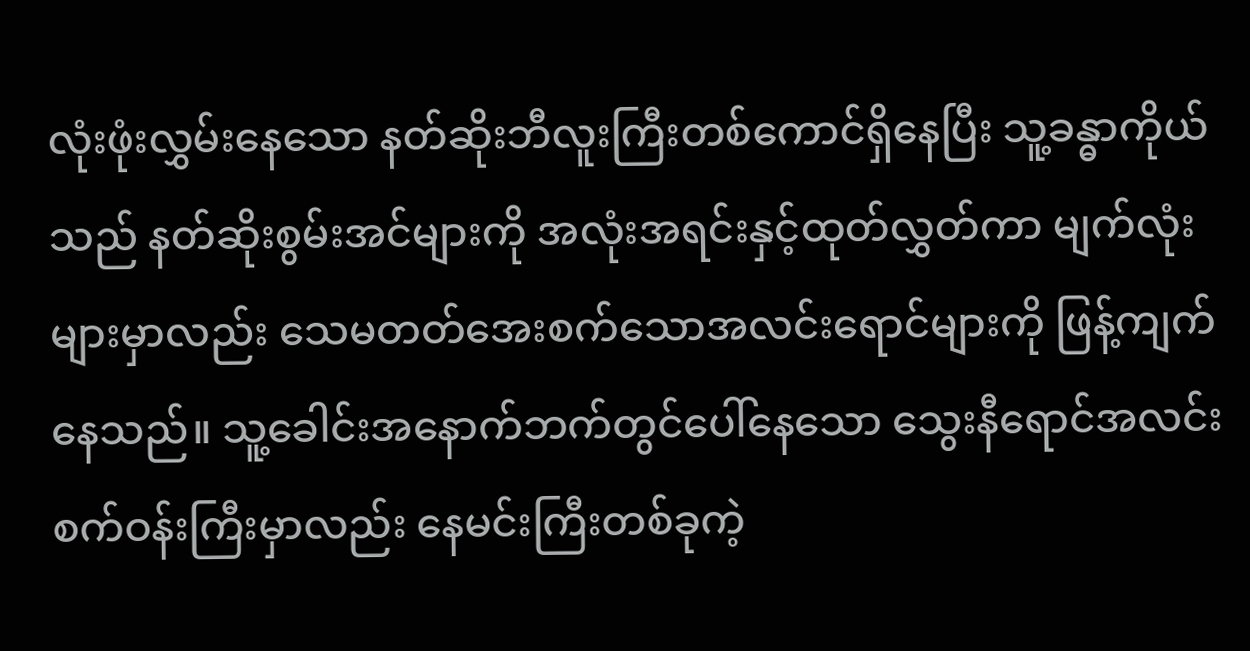လုံးဖုံးလွှမ်းနေသော နတ်ဆိုးဘီလူးကြီးတစ်ကောင်ရှိနေပြီး သူ့ခန္ဓာကိုယ်သည် နတ်ဆိုးစွမ်းအင်များကို အလုံးအရင်းနှင့်ထုတ်လွှတ်ကာ မျက်လုံးများမှာလည်း သေမတတ်အေးစက်သောအလင်းရောင်များကို ဖြန့်ကျက်နေသည်။ သူ့ခေါင်းအနောက်ဘက်တွင်ပေါ်နေသော သွေးနီရောင်အလင်းစက်ဝန်းကြီးမှာလည်း နေမင်းကြီးတစ်ခုကဲ့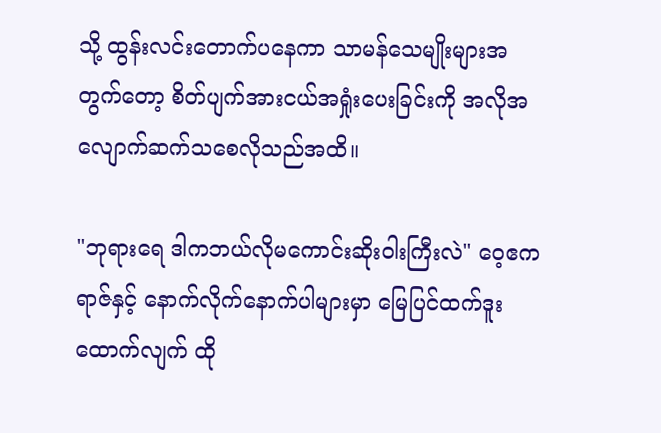သို့ ထွန်းလင်းတောက်ပနေကာ သာမန်သေမျိုးများအတွက်တော့ စိတ်ပျက်အားငယ်အရှုံးပေးခြင်းကို အလိုအလျောက်ဆက်သစေလိုသည်အထိ။

"ဘုရားရေ ဒါကဘယ်လိုမကောင်းဆိုးဝါးကြီးလဲ" ဝေ့ဧကရာဇ်နှင့် နောက်လိုက်နောက်ပါများမှာ မြေပြင်ထက်ဒူးထောက်လျက် ထို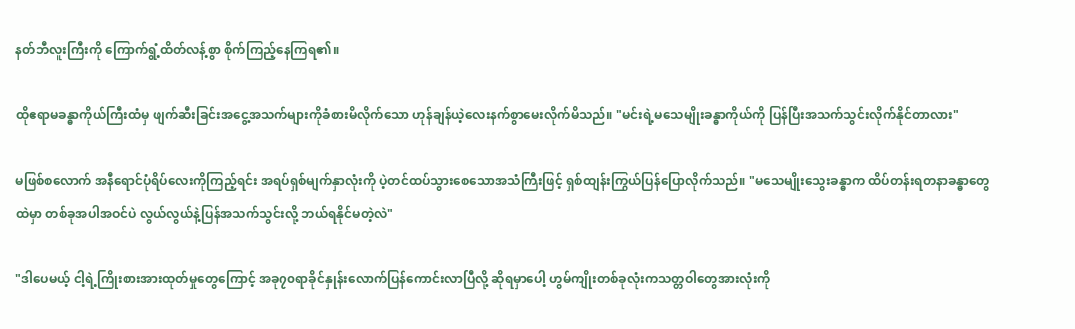နတ်ဘီလူးကြီးကို ကြောက်ရွံ့ထိတ်လန့်စွာ စိုက်ကြည့်နေကြရ၏။

ထိုဧရာမခန္ဓာကိုယ်ကြီးထံမှ ဖျက်ဆီးခြင်းအငွေ့အသက်များကိုခံစားမိလိုက်သော ဟုန်ချန်ယဲ့လေးနက်စွာမေးလိုက်မိသည်။ "မင်းရဲ့မသေမျိုးခန္ဓာကိုယ်ကို ပြန်ပြီးအသက်သွင်းလိုက်နိုင်တာလား"

မဖြစ်စလောက် အနီရောင်ပုံရိပ်လေးကိုကြည့်ရင်း အရပ်ရှစ်မျက်နှာလုံးကို ပဲ့တင်ထပ်သွားစေသောအသံကြီးဖြင့် ရှစ်ထျန်းကြွယ်ပြန်ပြောလိုက်သည်။ "မသေမျိုးသွေးခန္ဓာက ထိပ်တန်းရတနာခန္ဓာတွေထဲမှာ တစ်ခုအပါအဝင်ပဲ လွယ်လွယ်နဲ့ပြန်အသက်သွင်းလို့ ဘယ်ရနိုင်မတဲ့လဲ"

"ဒါပေမယ့် ငါ့ရဲ့ကြိုးစားအားထုတ်မှုတွေကြောင့် အခု၇၀ရာခိုင်နှုန်းလောက်ပြန်ကောင်းလာပြီလို့ ဆိုရမှာပေါ့ ဟွမ်ကျိုးတစ်ခုလုံးကသတ္တဝါတွေအားလုံးကို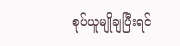စုပ်ယူမျိုချပြီးရင်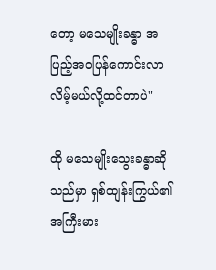တော့ မသေမျိုးခန္ဓာ အပြည့်အဝပြန်ကောင်းလာလိမ့်မယ်လို့ထင်တာပဲ"

ထို မသေမျိုးသွေးခန္ဓာဆိုသည်မှာ ရှစ်ထျန်းကြွယ်၏အကြီးမား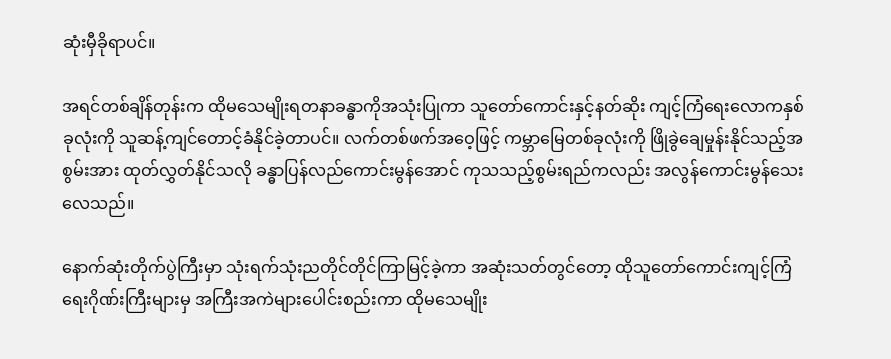ဆုံးမှီခိုရာပင်။

အရင်တစ်ချိန်တုန်းက ထိုမသေမျိုးရတနာခန္ဓာကိုအသုံးပြုကာ သူတော်ကောင်းနှင့်နတ်ဆိုး ကျင့်ကြံရေးလောကနှစ်ခုလုံးကို သူဆန့်ကျင်တောင့်ခံနိုင်ခဲ့တာပင်။ လက်တစ်ဖက်အဝေ့ဖြင့် ကမ္ဘာမြေတစ်ခုလုံးကို ဖြိုခွဲချေမှုန်းနိုင်သည့်အစွမ်းအား ထုတ်လွှတ်နိုင်သလို ခန္ဓာပြန်လည်ကောင်းမွန်အောင် ကုသသည့်စွမ်းရည်ကလည်း အလွန်ကောင်းမွန်သေးလေသည်။

နောက်ဆုံးတိုက်ပွဲကြီးမှာ သုံးရက်သုံးညတိုင်တိုင်ကြာမြင့်ခဲ့ကာ အဆုံးသတ်တွင်တော့ ထိုသူတော်ကောင်းကျင့်ကြံရေးဂိုဏ်းကြီးများမှ အကြီးအကဲများပေါင်းစည်းကာ ထိုမသေမျိုး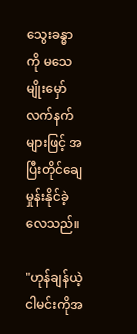သွေးခန္ဓာကို မသေမျိုးမှော်လက်နက်များဖြင့် အပြီးတိုင်ချေမှုန်းနိုင်ခဲ့လေသည်။

"ဟုန်ချန်ယဲ့ ငါမင်းကိုအ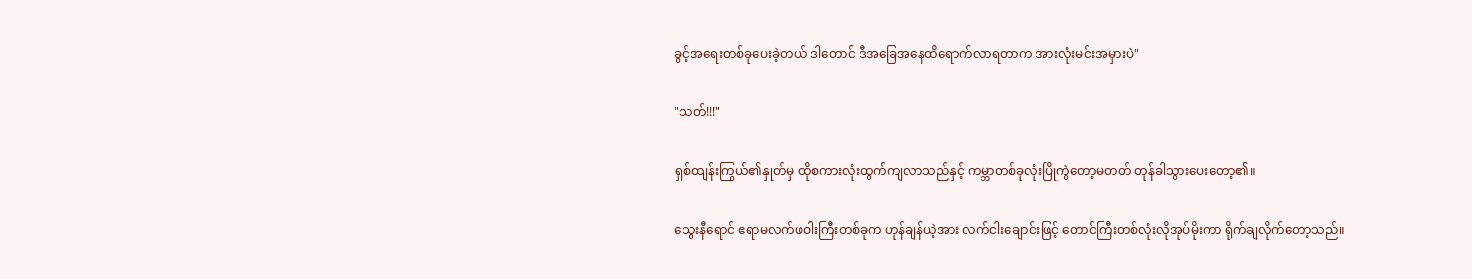ခွင့်အရေးတစ်ခုပေးခဲ့တယ် ဒါတောင် ဒီအခြေအနေထိရောက်လာရတာက အားလုံးမင်းအမှားပဲ"

"သတ်!!!"

ရှစ်ထျန်းကြွယ်၏နှုတ်မှ ထိုစကားလုံးထွက်ကျလာသည်နှင့် ကမ္ဘာတစ်ခုလုံးပြိုကွဲတော့မတတ် တုန်ခါသွားပေးတော့၏။

သွေးနီရောင် ဧရာမလက်ဖဝါးကြီးတစ်ခုက ဟုန်ချန်ယဲ့အား လက်ငါးချောင်းဖြင့် တောင်ကြီးတစ်လုံးလိုအုပ်မိုးကာ ရိုက်ချလိုက်တော့သည်။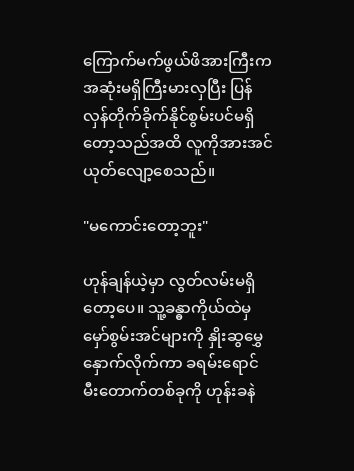ကြောက်မက်ဖွယ်ဖိအားကြီးက အဆုံးမရှိကြီးမားလှပြီး ပြန်လှန်တိုက်ခိုက်နိုင်စွမ်းပင်မရှိတော့သည်အထိ လူကိုအားအင်ယုတ်လျော့စေသည်။

"မကောင်းတော့ဘူး"

ဟုန်ချန်ယဲ့မှာ လွတ်လမ်းမရှိတော့ပေ။ သူ့ခန္ဓာကိုယ်ထဲမှ မှော်စွမ်းအင်များကို နှိုးဆွမွှေနှောက်လိုက်ကာ ခရမ်းရောင်မီးတောက်တစ်ခုကို ဟုန်းခနဲ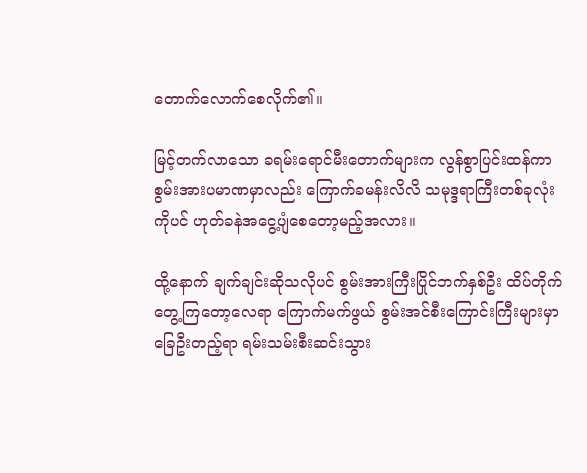တောက်လောက်စေလိုက်၏။

မြင့်တက်လာသော ခရမ်းရောင်မီးတောက်များက လွန်စွာပြင်းထန်ကာ စွမ်းအားပမာဏမှာလည်း ကြောက်ခမန်းလိလိ သမုဒ္ဒရာကြီးတစ်ခုလုံးကိုပင် ဟုတ်ခနဲအငွေ့ပျံစေတော့မည့်အလား။

ထို့နောက် ချက်ချင်းဆိုသလိုပင် စွမ်းအားကြီးပြိုင်ဘက်နှစ်ဦး ထိပ်တိုက်တွေ့ကြတော့လေရာ ကြောက်မက်ဖွယ် စွမ်းအင်စီးကြောင်းကြီးများမှာ ခြေဦးတည့်ရာ ရမ်းသမ်းစီးဆင်းသွား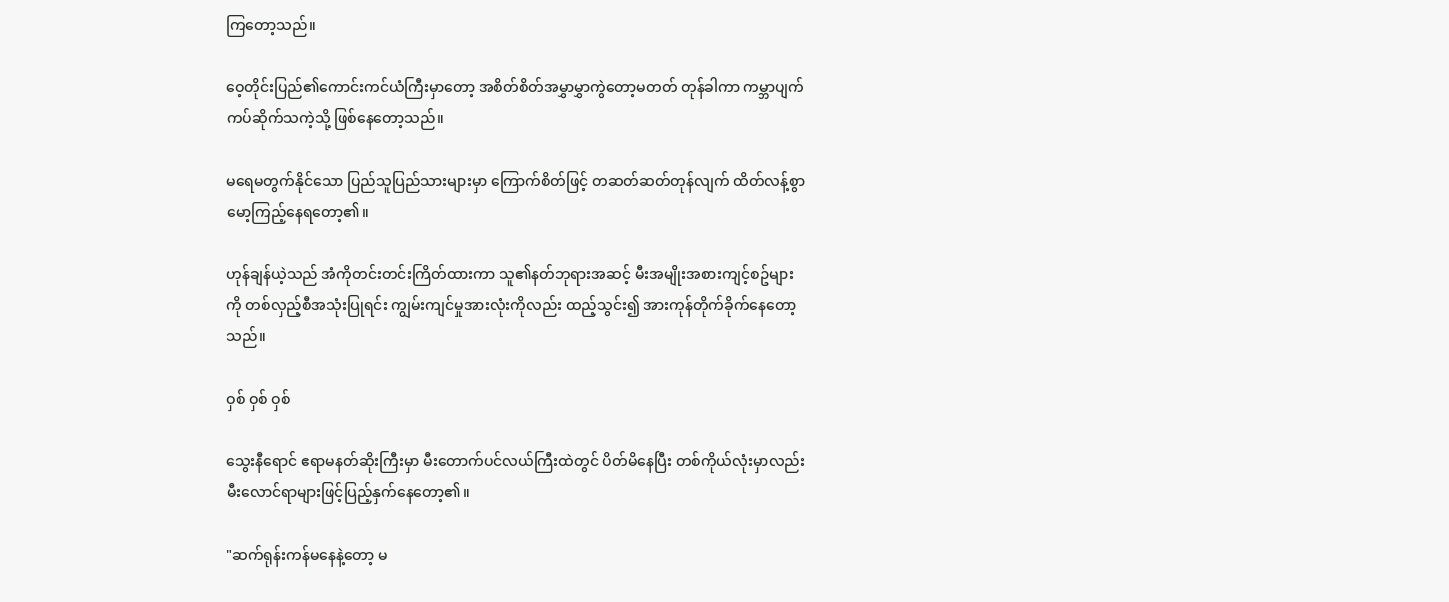ကြတော့သည်။

ဝေ့တိုင်းပြည်၏ကောင်းကင်ယံကြီးမှာတော့ အစိတ်စိတ်အမွှာမွှာကွဲတော့မတတ် တုန်ခါကာ ကမ္ဘာပျက်ကပ်ဆိုက်သကဲ့သို့ ဖြစ်နေတော့သည်။

မရေမတွက်နိုင်သော ပြည်သူပြည်သားများမှာ ကြောက်စိတ်ဖြင့် တဆတ်ဆတ်တုန်လျက် ထိတ်လန့်စွာမော့ကြည့်နေရတော့၏။

ဟုန်ချန်ယဲ့သည် အံကိုတင်းတင်းကြိတ်ထားကာ သူ၏နတ်ဘုရားအဆင့် မီးအမျိုးအစားကျင့်စဥ်များကို တစ်လှည့်စီအသုံးပြုရင်း ကျွမ်းကျင်မှုအားလုံးကိုလည်း ထည့်သွင်း၍ အားကုန်တိုက်ခိုက်နေတော့သည်။

ဝှစ် ဝှစ် ဝှစ်

သွေးနီရောင် ဧရာမနတ်ဆိုးကြီးမှာ မီးတောက်ပင်လယ်ကြီးထဲတွင် ပိတ်မိနေပြီး တစ်ကိုယ်လုံးမှာလည်း မီးလောင်ရာများဖြင့်ပြည့်နှက်နေတော့၏။

"ဆက်ရုန်းကန်မနေနဲ့တော့ မ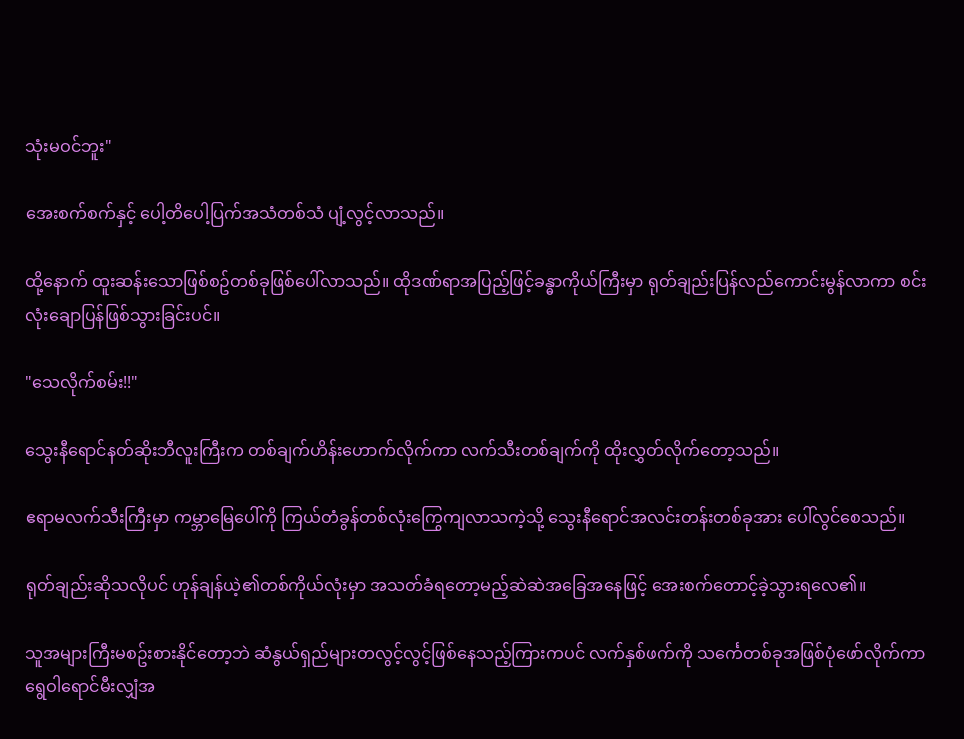သုံးမဝင်ဘူး"

အေးစက်စက်နှင့် ပေါ့တိပေါ့ပြက်အသံတစ်သံ ပျံ့လွင့်လာသည်။

ထို့နောက် ထူးဆန်းသောဖြစ်စဥ်တစ်ခုဖြစ်ပေါ်လာသည်။ ထိုဒဏ်ရာအပြည့်ဖြင့်ခန္ဓာကိုယ်ကြီးမှာ ရုတ်ချည်းပြန်လည်ကောင်းမွန်လာကာ စင်းလုံးချောပြန်ဖြစ်သွားခြင်းပင်။

"သေလိုက်စမ်း!!"

သွေးနီရောင်နတ်ဆိုးဘီလူးကြီးက တစ်ချက်ဟိန်းဟောက်လိုက်ကာ လက်သီးတစ်ချက်ကို ထိုးလွှတ်လိုက်တော့သည်။

ဧရာမလက်သီးကြီးမှာ ကမ္ဘာမြေပေါ်ကို ကြယ်တံခွန်တစ်လုံးကြွေကျလာသကဲ့သို့ သွေးနီရောင်အလင်းတန်းတစ်ခုအား ပေါ်လွင်စေသည်။

ရုတ်ချည်းဆိုသလိုပင် ဟုန်ချန်ယဲ့၏တစ်ကိုယ်လုံးမှာ အသတ်ခံရတော့မည့်ဆဲဆဲအခြေအနေဖြင့် အေးစက်တောင့်ခဲ့သွားရလေ၏။

သူအများကြီးမစဥ်းစားနိုင်တော့ဘဲ ဆံနွယ်ရှည်များတလွင့်လွင့်ဖြစ်နေသည့်ကြားကပင် လက်နှစ်ဖက်ကို သင်္ကေတစ်ခုအဖြစ်ပုံဖော်လိုက်ကာ ရွေဝါရောင်မီးလျှံအ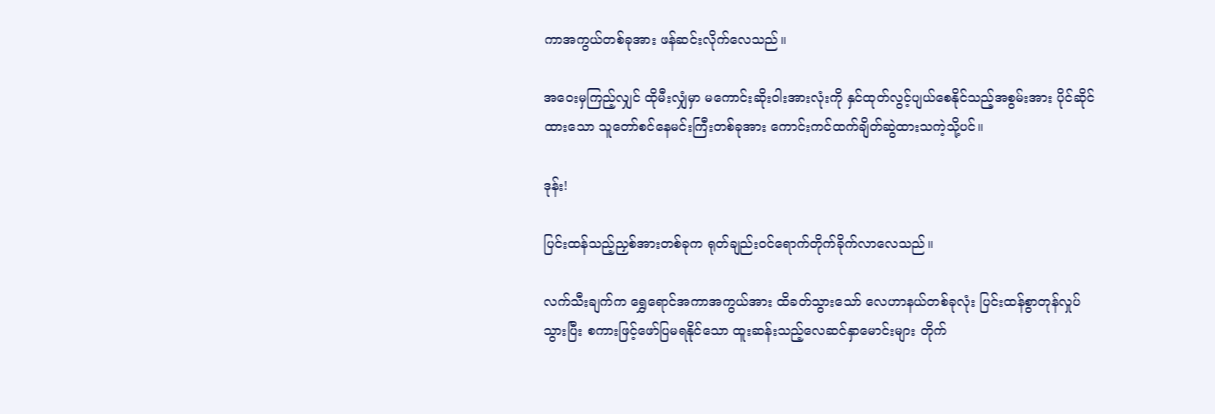ကာအကွယ်တစ်ခုအား ဖန်ဆင်းလိုက်လေသည်။

အဝေးမှကြည့်လျှင် ထိုမီးလျှံမှာ မကောင်းဆိုးဝါးအားလုံးကို နှင်ထုတ်လွင့်ပျယ်စေနိုင်သည့်အစွမ်းအား ပိုင်ဆိုင်ထားသော သူတော်စင်နေမင်းကြီးတစ်ခုအား ကောင်းကင်ထက်ချိတ်ဆွဲထားသကဲ့သို့ပင်။

ဒုန်း!

ပြင်းထန်သည့်ညှစ်အားတစ်ခုက ရုတ်ချည်းဝင်ရောက်တိုက်ခိုက်လာလေသည်။

လက်သီးချက်က ရွှေရောင်အကာအကွယ်အား ထိခတ်သွားသော် လေဟာနယ်တစ်ခုလုံး ပြင်းထန်စွာတုန်လှုပ်သွားပြီး စကားဖြင့်ဖော်ပြမရနိုင်သော ထူးဆန်းသည့်လေဆင်နှာမောင်းများ တိုက်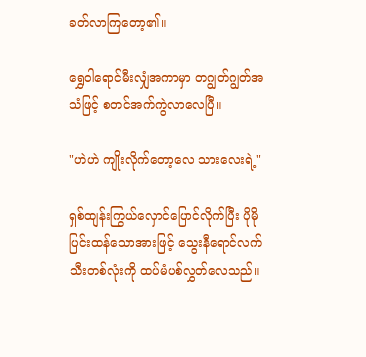ခတ်လာကြတော့၏။

ရွှေဝါရောင်မီးလျှံအကာမှာ တဂျွတ်ဂျွတ်အသံဖြင့် စတင်အက်ကွဲလာလေပြီ။

"ဟဲဟဲ ကျိုးလိုက်တော့လေ သားလေးရဲ့"

ရှစ်ထျန်းကြွယ်လှောင်ပြောင်လိုက်ပြီး ပိုမိုပြင်းထန်သောအားဖြင့် သွေးနီရောင်လက်သီးတစ်လုံးကို ထပ်မံပစ်လွှတ်လေသည်။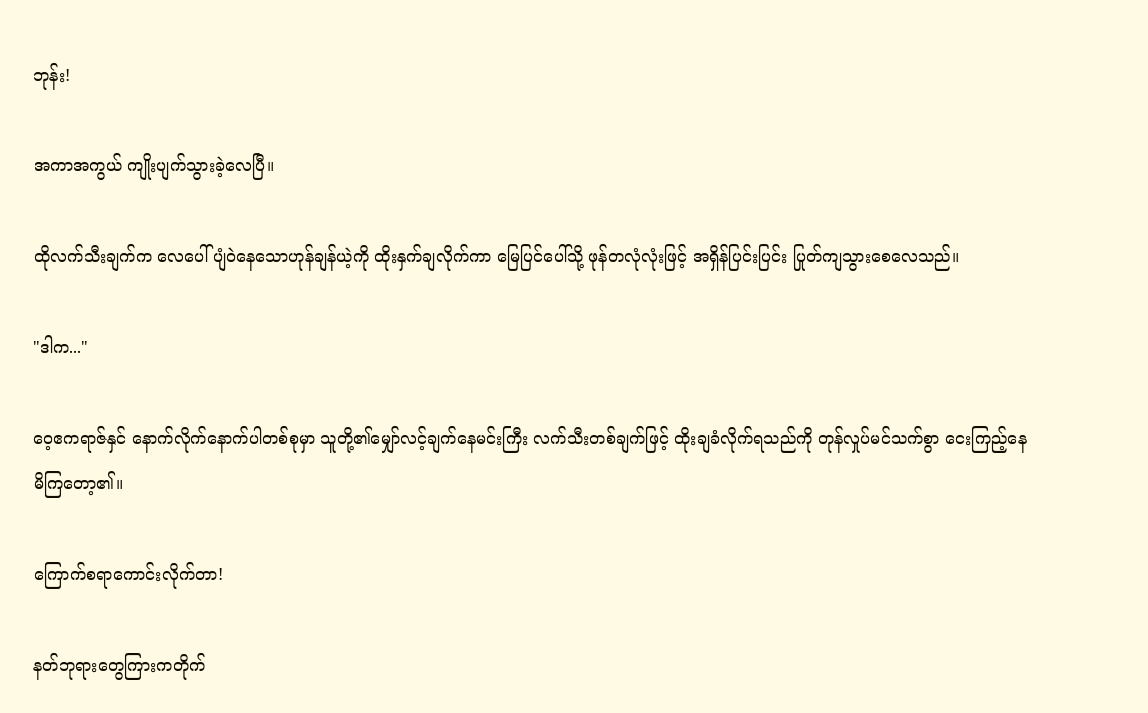ဘုန်း!

အကာအကွယ် ကျိုးပျက်သွားခဲ့လေပြီ။

ထိုလက်သီးချက်က လေပေါ်ပျံဝဲနေသောဟုန်ချန်ယဲ့ကို ထိုးနှက်ချလိုက်ကာ မြေပြင်ပေါ်သို့ ဖုန်တလုံလုံးဖြင့် အရှိန်ပြင်းပြင်း ပြုတ်ကျသွားစေလေသည်။

"ဒါက..."

ဝေ့ဧကရာဇ်နှင် နောက်လိုက်နောက်ပါတစ်စုမှာ သူတို့၏မျှော်လင့်ချက်နေမင်းကြီး လက်သီးတစ်ချက်ဖြင့် ထိုးချခံလိုက်ရသည်ကို တုန်လှုပ်မင်သက်စွာ ငေးကြည့်နေမိကြတော့၏။

ကြောက်စရာကောင်းလိုက်တာ!

နတ်ဘုရားတွေကြားကတိုက်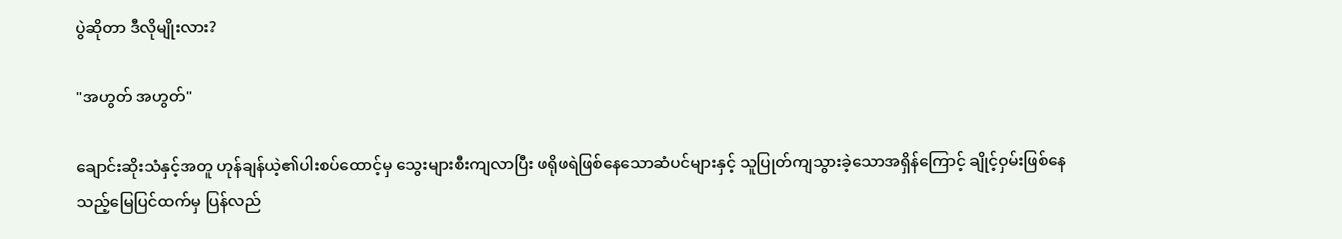ပွဲဆိုတာ ဒီလိုမျိုးလား?

"အဟွတ် အဟွတ်"

ချောင်းဆိုးသံနှင့်အတူ ဟုန်ချန်ယဲ့၏ပါးစပ်ထောင့်မှ သွေးများစီးကျလာပြီး ဖရိုဖရဲဖြစ်နေသောဆံပင်များနှင့် သူပြုတ်ကျသွားခဲ့သောအရှိန်ကြောင့် ချိုင့်ဝှမ်းဖြစ်နေသည့်မြေပြင်ထက်မှ ပြန်လည်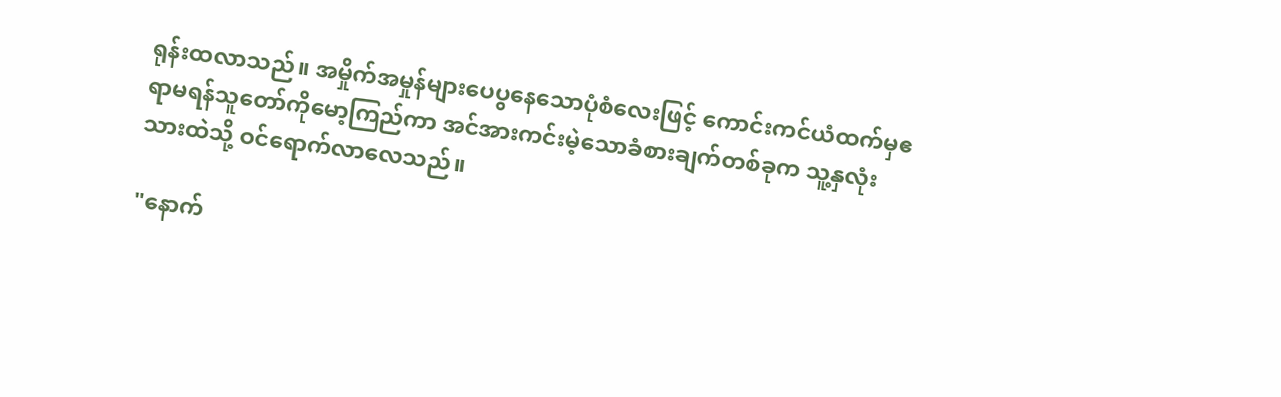ရုန်းထလာသည်။ အမှိုက်အမှုန်များပေပွနေသောပုံစံလေးဖြင့် ကောင်းကင်ယံထက်မှဧရာမရန်သူတော်ကိုမော့ကြည်ကာ အင်အားကင်းမဲ့သောခံစားချက်တစ်ခုက သူ့နှလုံးသားထဲသို့ ဝင်ရောက်လာလေသည်။

"နောက်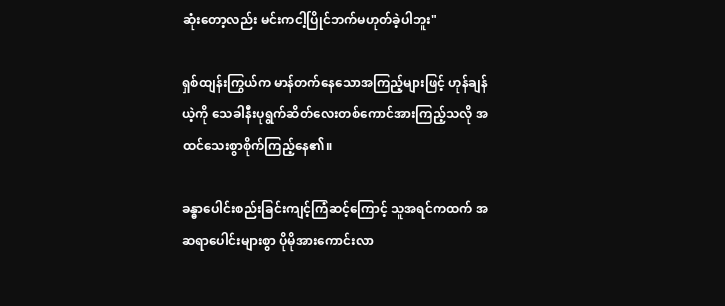ဆုံးတော့လည်း မင်းကငါ့ပြိုင်ဘက်မဟုတ်ခဲ့ပါဘူး"

ရှစ်ထျန်းကြွယ်က မာန်တက်နေသောအကြည့်များဖြင့် ဟုန်ချန်ယဲ့ကို သေခါနီးပုရွက်ဆိတ်လေးတစ်ကောင်အားကြည့်သလို အထင်သေးစွာစိုက်ကြည့်နေ၏။

ခန္ဓာပေါင်းစည်းခြင်းကျင့်ကြံဆင့်ကြောင့် သူအရင်ကထက် အဆရာပေါင်းများစွာ ပိုမိုအားကောင်းလာ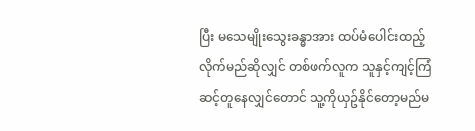ပြီး မသေမျိုးသွေးခန္ဓာအား ထပ်မံပေါင်းထည့်လိုက်မည်ဆိုလျှင် တစ်ဖက်လူက သူနှင့်ကျင့်ကြံဆင့်တူနေလျှင်တောင် သူ့ကိုယှဥ်နိုင်တော့မည်မ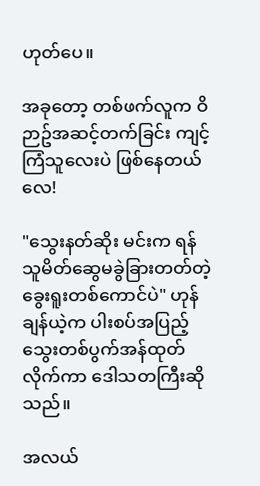ဟုတ်ပေ။

အခုတော့ တစ်ဖက်လူက ဝိဉာဥ်အဆင့်တက်ခြင်း ကျင့်ကြံသူလေးပဲ ဖြစ်နေတယ်လေ!

"သွေးနတ်ဆိုး မင်းက ရန်သူမိတ်ဆွေမခွဲခြားတတ်တဲ့ ခွေးရူးတစ်ကောင်ပဲ" ဟုန်ချန်ယဲ့က ပါးစပ်အပြည့်သွေးတစ်ပွက်အန်ထုတ်လိုက်ကာ ဒေါသတကြီးဆိုသည်။

အလယ်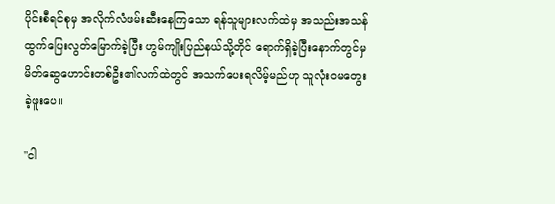ပိုင်းစီရင်စုမှ အလိုက်လံဖမ်းဆီးနေကြ‌သော ရန်သူများလက်ထဲမှ အသည်းအသန်ထွက်ပြေးလွတ်မြောက်ခဲ့ပြီး ဟွမ်ကျိုးပြည်နယ်သို့တိုင် ရောက်ရှိခဲ့ပြီးနောက်တွင်မှ မိတ်ဆွေဟောင်းတစ်ဦး၏လက်ထဲတွင် အသက်ပေးရလိမ့်မည်ဟု သူလုံးဝမတွေးခဲ့ဖူးပေ။

"ငါ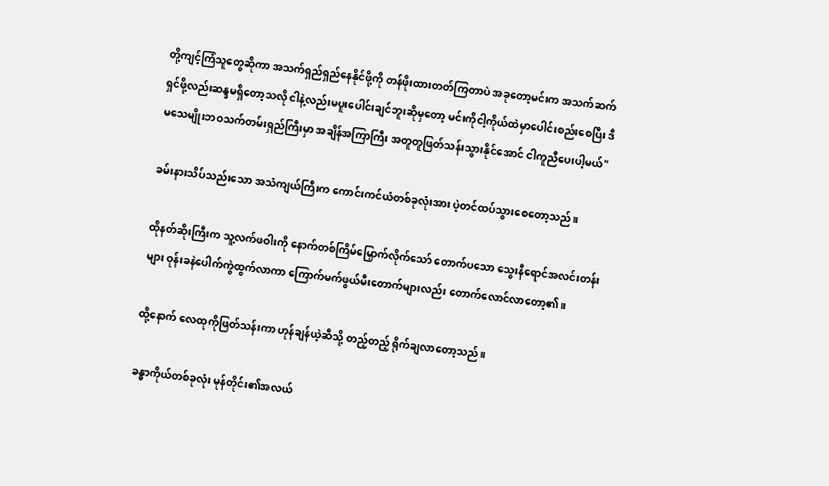တို့ကျင့်ကြံသူတွေဆိုကာ အသက်ရှည်ရှည်နေနိုင်ဖို့ကို တန်ဖိုးထားတတ်ကြတာပဲ အခုတော့မင်းက အသက်ဆက်ရှင်ဖို့လည်းဆန္ဒမရှိတော့သလို ငါနဲ့လည်းမပူးပေါင်းချင်ဘူးဆိုမှတော့ မင်းကိုငါ့ကိုယ်ထဲမှာပေါင်းစည်းစေပြီး ဒီမသေမျိုးဘဝသက်တမ်းရှည်ကြီးမှာ အချိန်အကြာကြီး အတူတူဖြတ်သန်းသွားနိုင်အောင် ငါကူညီပေးပါ့မယ်"

ခမ်းနားသိပ်သည်းသော အသံကျယ်ကြီးက ကောင်းကင်ယံတစ်ခုလုံးအား ပဲ့တင်ထပ်သွားစေတော့သည်။

ထိုနတ်ဆိုးကြီးက သူ့လက်ဖဝါးကို နောက်တစ်ကြိမ်မြှောက်လိုက်သော် တောက်ပသော သွေးနီရောင်အလင်းတန်းများ ဝုန်းခနဲပေါက်ကွဲထွက်လာကာ ကြောက်မက်ဖွယ်မီးတောက်များလည်း ‌တောက်လောင်လာတော့၏။

ထို့နောက် လေထုကိုဖြတ်သန်းကာ ဟုန်ချန်ယဲ့ဆီသို့ တည့်တည့် ရိုက်ချလာတော့သည်။

ခန္ဓာကိုယ်တစ်ခုလုံး မုန်တိုင်း၏အလယ်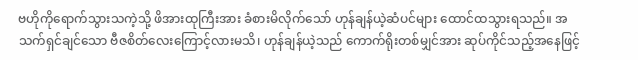ဗဟိုကိုရောက်သွားသကဲ့သို့ ဖိအားထုကြီးအား ခံစားမိလိုက်သော် ဟုန်ချန်ယဲ့ဆံပင်များ ထောင်ထသွားရသည်။ အသက်ရှင်ချင်သော ဗီဇစိတ်လေးကြောင့်လားမသိ၊ ဟုန်ချန်ယဲ့သည် ကောက်ရိုးတစ်မျှင်အား ဆုပ်ကိုင်သည့်အနေဖြင့်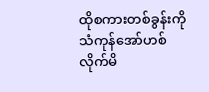ထိုစကားတစ်ခွန်းကို သံကုန်အော်ဟစ်လိုက်မိ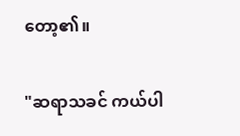တော့၏။

"ဆရာသခင် ကယ်ပါ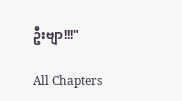ဦးဗျာ!!!"

All Chapters